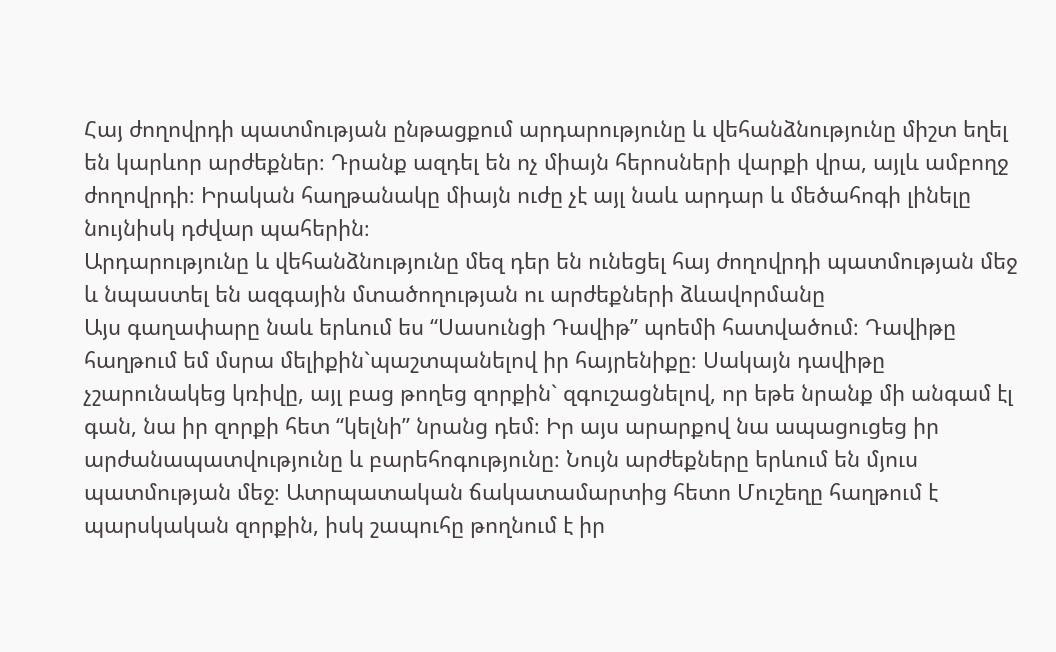Հայ ժողովրդի պատմության ընթացքում արդարությունը և վեհանձնությունը միշտ եղել են կարևոր արժեքներ։ Դրանք ազդել են ոչ միայն հերոսների վարքի վրա, այլև ամբողջ ժողովրդի։ Իրական հաղթանակը միայն ուժը չէ այլ նաև արդար և մեծահոգի լինելը նույնիսկ դժվար պահերին։
Արդարությունը և վեհանձնությունը մեզ դեր են ունեցել հայ ժողովրդի պատմության մեջ և նպաստել են ազգային մտածողության ու արժեքների ձևավորմանը
Այս գաղափարը նաև երևում ես “Սասունցի Դավիթ” պոեմի հատվածում։ Դավիթը հաղթում եմ մսրա մելիքին`պաշտպանելով իր հայրենիքը։ Սակայն դավիթը չշարունակեց կռիվը, այլ բաց թողեց զորքին` զգուշացնելով, որ եթե նրանք մի անգամ էլ գան, նա իր զորքի հետ “կելնի” նրանց դեմ։ Իր այս արարքով նա ապացուցեց իր արժանապատվությունը և բարեհոգությունը։ Նույն արժեքները երևում են մյուս պատմության մեջ։ Ատրպատական ճակատամարտից հետո Մուշեղը հաղթում է պարսկական զորքին, իսկ շապուհը թողնում է իր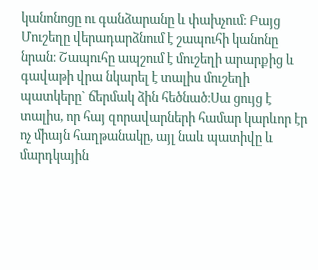կանոնոցը ու գանձարանը և փախչում։ Բայց Մուշեղը վերադարձնում է շապուհի կանոնը նրան։ Շապուհը ապշում է մուշեղի արարքից և գավաթի վրա նկարել է տալիս մուշեղի պատկերը` ճերմակ ձին հեծնած։Սա ցույց է տալիս, որ հայ զորավարների համար կարևոր էր ոչ միայն հաղթանակը, այլ նաև պատիվը և մարդկային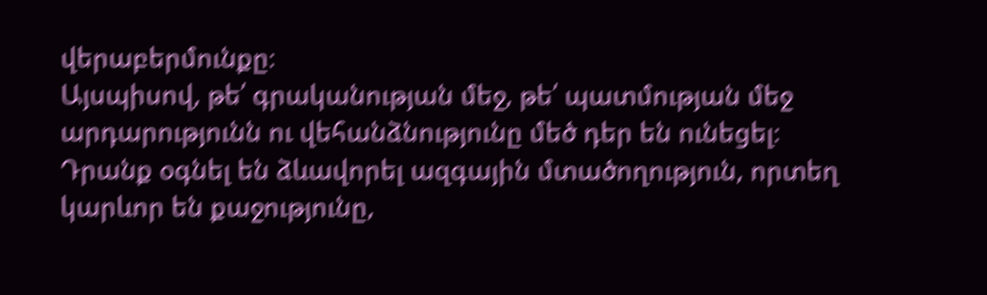վերաբերմունքը։
Այսպիսով, թե՛ գրականության մեջ, թե՛ պատմության մեջ արդարությունն ու վեհանձնությունը մեծ դեր են ունեցել։ Դրանք օգնել են ձևավորել ազգային մտածողություն, որտեղ կարևոր են քաջությունը,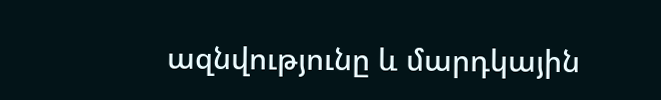ազնվությունը և մարդկային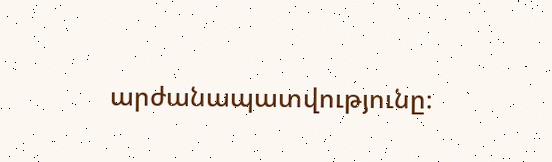արժանապատվությունը։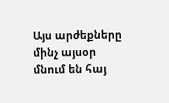Այս արժեքները մինչ այսօր մնում են հայ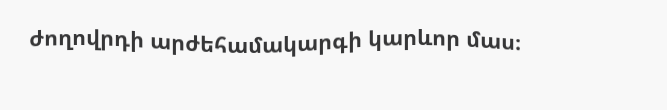ժողովրդի արժեհամակարգի կարևոր մաս։